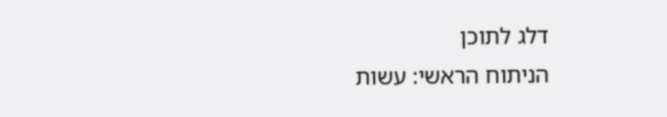דלג לתוכן
הניתוח הראשי: עשות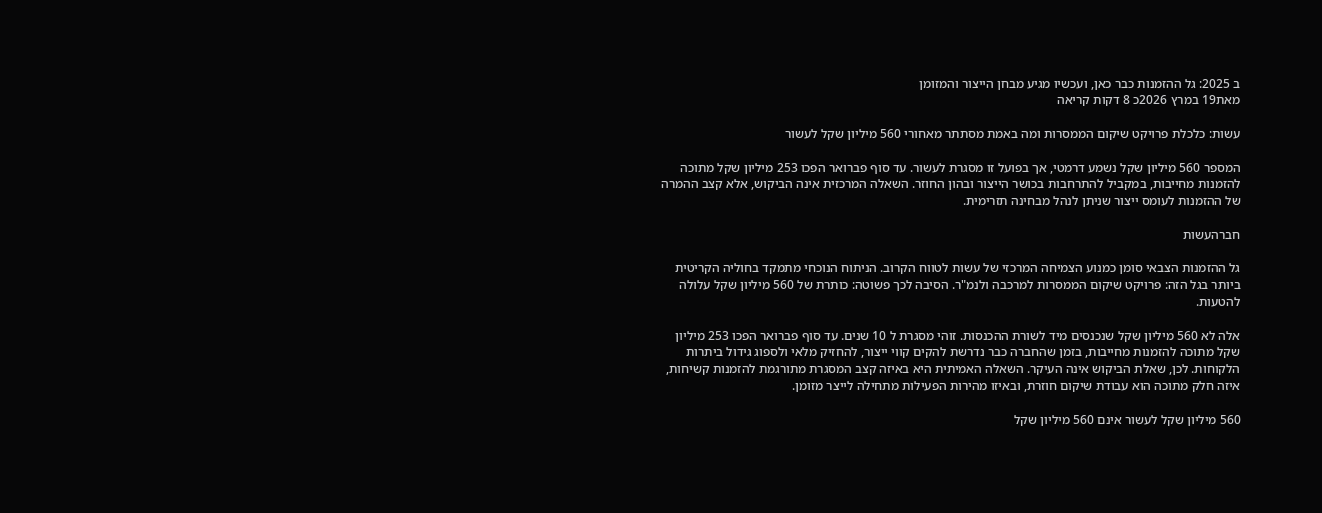ב 2025: גל ההזמנות כבר כאן, ועכשיו מגיע מבחן הייצור והמזומן
מאת19 במרץ 2026כ 8 דקות קריאה

עשות: כלכלת פרויקט שיקום הממסרות ומה באמת מסתתר מאחורי 560 מיליון שקל לעשור

המספר 560 מיליון שקל נשמע דרמטי, אך בפועל זו מסגרת לעשור. עד סוף פברואר הפכו 253 מיליון שקל מתוכה להזמנות מחייבות, במקביל להתרחבות בכושר הייצור ובהון החוזר. השאלה המרכזית אינה הביקוש, אלא קצב ההמרה של ההזמנות לעומס ייצור שניתן לנהל מבחינה תזרימית.

חברהעשות

גל ההזמנות הצבאי סומן כמנוע הצמיחה המרכזי של עשות לטווח הקרוב. הניתוח הנוכחי מתמקד בחוליה הקריטית ביותר בגל הזה: פרויקט שיקום הממסרות למרכבה ולנמ"ר. הסיבה לכך פשוטה: כותרת של 560 מיליון שקל עלולה להטעות.

אלה לא 560 מיליון שקל שנכנסים מיד לשורת ההכנסות. זוהי מסגרת ל 10 שנים. עד סוף פברואר הפכו 253 מיליון שקל מתוכה להזמנות מחייבות, בזמן שהחברה כבר נדרשת להקים קווי ייצור, להחזיק מלאי ולספוג גידול ביתרות הלקוחות. לכן, שאלת הביקוש אינה העיקר. השאלה האמיתית היא באיזה קצב המסגרת מתורגמת להזמנות קשיחות, איזה חלק מתוכה הוא עבודת שיקום חוזרת, ובאיזו מהירות הפעילות מתחילה לייצר מזומן.

560 מיליון שקל לעשור אינם 560 מיליון שקל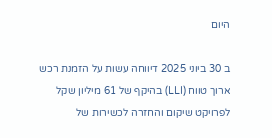היום

ב 30 ביוני 2025 דיווחה עשות על הזמנת רכש ארוך טווח (LLI) בהיקף של 61 מיליון שקל לפרויקט שיקום והחזרה לכשירות של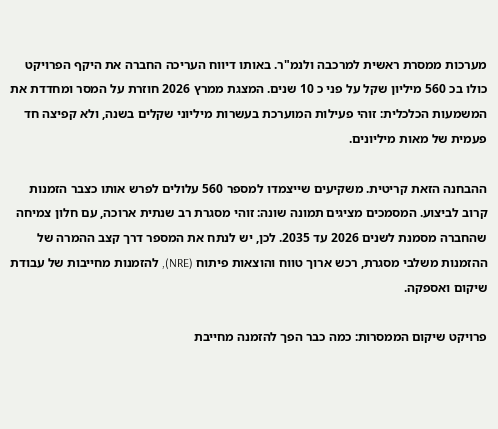מערכות ממסרת ראשית למרכבה ולנמ"ר. באותו דיווח העריכה החברה את היקף הפרויקט כולו בכ 560 מיליון שקל על פני כ 10 שנים. המצגת ממרץ 2026 חוזרת על המסר ומחדדת את המשמעות הכלכלית: זוהי פעילות המוערכת בעשרות מיליוני שקלים בשנה, ולא קפיצה חד פעמית של מאות מיליונים.

ההבחנה הזאת קריטית. משקיעים שייצמדו למספר 560 עלולים לפרש אותו כצבר הזמנות קרוב לביצוע. המסמכים מציגים תמונה שונה: זוהי מסגרת רב שנתית ארוכה, עם חלון צמיחה שהחברה מסמנת לשנים 2026 עד 2035. לכן, יש לנתח את המספר דרך קצב ההמרה של ההזמנות משלבי מסגרת, רכש ארוך טווח והוצאות פיתוח (NRE), להזמנות מחייבות של עבודת שיקום ואספקה.

פרויקט שיקום הממסרות: כמה כבר הפך להזמנה מחייבת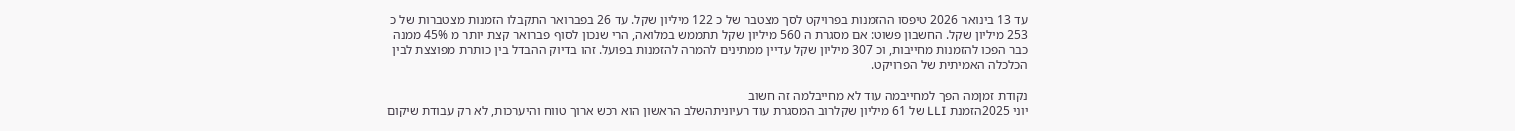עד 13 בינואר 2026 טיפסו ההזמנות בפרויקט לסך מצטבר של כ 122 מיליון שקל. עד 26 בפברואר התקבלו הזמנות מצטברות של כ 253 מיליון שקל. החשבון פשוט: אם מסגרת ה 560 מיליון שקל תתממש במלואה, הרי שנכון לסוף פברואר קצת יותר מ 45% ממנה כבר הפכו להזמנות מחייבות, וכ 307 מיליון שקל עדיין ממתינים להמרה להזמנות בפועל. זהו בדיוק ההבדל בין כותרת מפוצצת לבין הכלכלה האמיתית של הפרויקט.

נקודת זמןמה הפך למחייבמה עוד לא מחייבלמה זה חשוב
יוני 2025הזמנת LLI של 61 מיליון שקלרוב המסגרת עוד רעיוניתהשלב הראשון הוא רכש ארוך טווח והיערכות, לא רק עבודת שיקום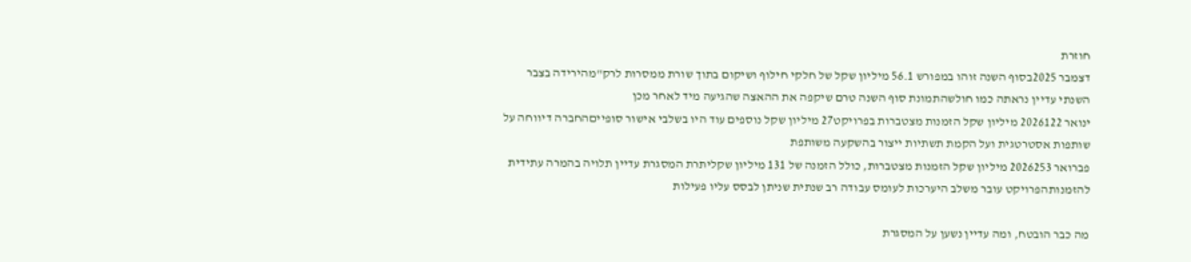חוזרת
דצמבר 2025בסוף השנה זוהו במפורש 56.1 מיליון שקל של חלקי חילוף ושיקום בתוך שורת ממסרות לרק"מהירידה בצבר השנתי עדיין נראתה כמו חולשהתמונת סוף השנה טרם שיקפה את ההאצה שהגיעה מיד לאחר מכן
ינואר 2026122 מיליון שקל הזמנות מצטברות בפרויקט27 מיליון שקל נוספים עוד היו בשלבי אישור סופייםהחברה דיווחה על שותפות אסטרטגית ועל הקמת תשתיות ייצור בהשקעה משותפת
פברואר 2026253 מיליון שקל הזמנות מצטברות, כולל הזמנה של 131 מיליון שקליתרת המסגרת עדיין תלויה בהמרה עתידית להזמנותהפרויקט עובר משלב היערכות לעומס עבודה רב שנתית שניתן לבסס עליו פעילות

מה כבר הובטח, ומה עדיין נשען על המסגרת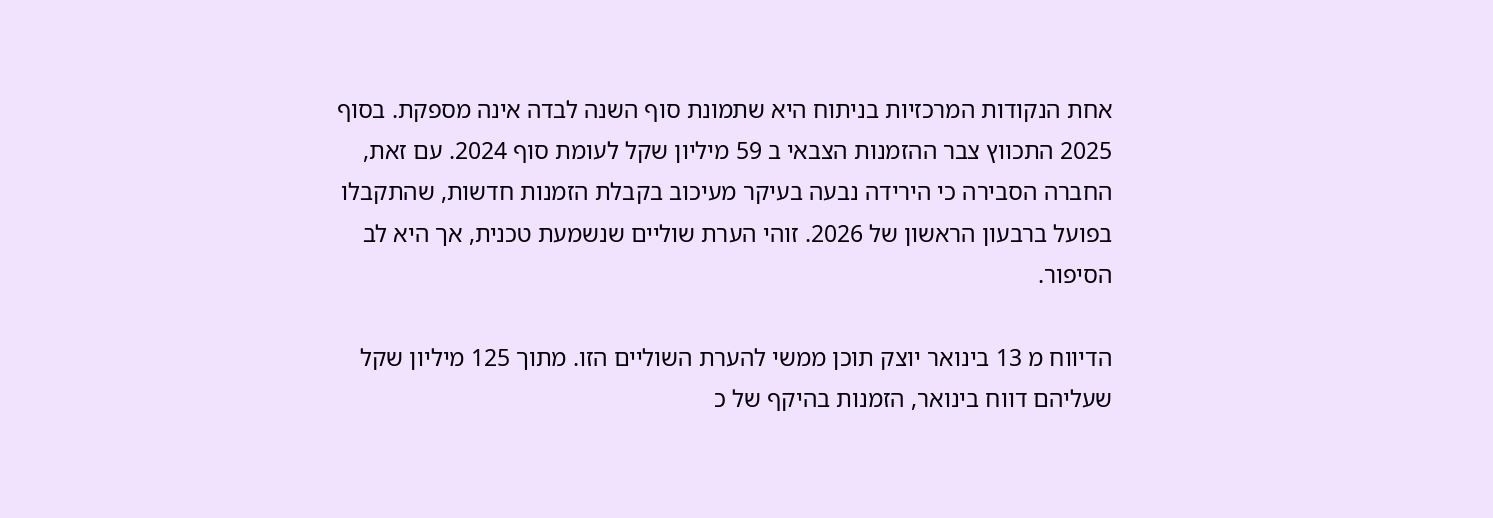אחת הנקודות המרכזיות בניתוח היא שתמונת סוף השנה לבדה אינה מספקת. בסוף 2025 התכווץ צבר ההזמנות הצבאי ב 59 מיליון שקל לעומת סוף 2024. עם זאת, החברה הסבירה כי הירידה נבעה בעיקר מעיכוב בקבלת הזמנות חדשות, שהתקבלו בפועל ברבעון הראשון של 2026. זוהי הערת שוליים שנשמעת טכנית, אך היא לב הסיפור.

הדיווח מ 13 בינואר יוצק תוכן ממשי להערת השוליים הזו. מתוך 125 מיליון שקל שעליהם דווח בינואר, הזמנות בהיקף של כ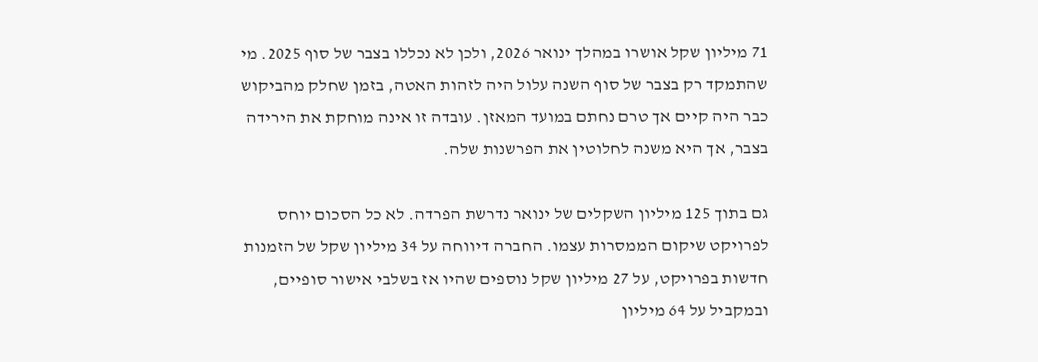71 מיליון שקל אושרו במהלך ינואר 2026, ולכן לא נכללו בצבר של סוף 2025. מי שהתמקד רק בצבר של סוף השנה עלול היה לזהות האטה, בזמן שחלק מהביקוש כבר היה קיים אך טרם נחתם במועד המאזן. עובדה זו אינה מוחקת את הירידה בצבר, אך היא משנה לחלוטין את הפרשנות שלה.

גם בתוך 125 מיליון השקלים של ינואר נדרשת הפרדה. לא כל הסכום יוחס לפרויקט שיקום הממסרות עצמו. החברה דיווחה על 34 מיליון שקל של הזמנות חדשות בפרויקט, על 27 מיליון שקל נוספים שהיו אז בשלבי אישור סופיים, ובמקביל על 64 מיליון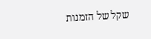שקל של הזמנות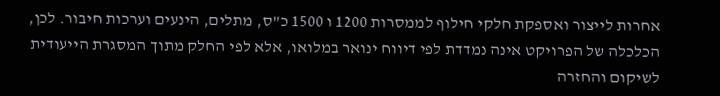אחרות לייצור ואספקת חלקי חילוף לממסרות 1200 ו 1500 כ"ס, מתלים, הינעים וערכות חיבור. לכן, הכלכלה של הפרויקט אינה נמדדת לפי דיווח ינואר במלואו, אלא לפי החלק מתוך המסגרת הייעודית לשיקום והחזרה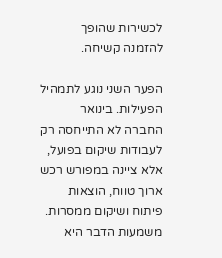לכשירות שהופך להזמנה קשיחה.

הפער השני נוגע לתמהיל הפעילות. בינואר החברה לא התייחסה רק לעבודות שיקום בפועל, אלא ציינה במפורש רכש ארוך טווח, הוצאות פיתוח ושיקום ממסרות. משמעות הדבר היא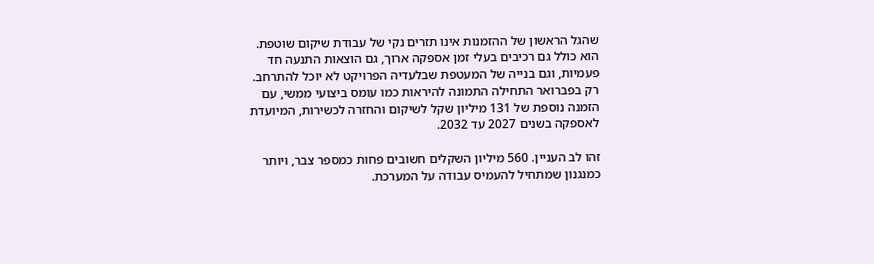שהגל הראשון של ההזמנות אינו תזרים נקי של עבודת שיקום שוטפת. הוא כולל גם רכיבים בעלי זמן אספקה ארוך, גם הוצאות התנעה חד פעמיות, וגם בנייה של המעטפת שבלעדיה הפרויקט לא יוכל להתרחב. רק בפברואר התחילה התמונה להיראות כמו עומס ביצועי ממשי, עם הזמנה נוספת של 131 מיליון שקל לשיקום והחזרה לכשירות, המיועדת לאספקה בשנים 2027 עד 2032.

זהו לב העניין. 560 מיליון השקלים חשובים פחות כמספר צבר, ויותר כמנגנון שמתחיל להעמיס עבודה על המערכת.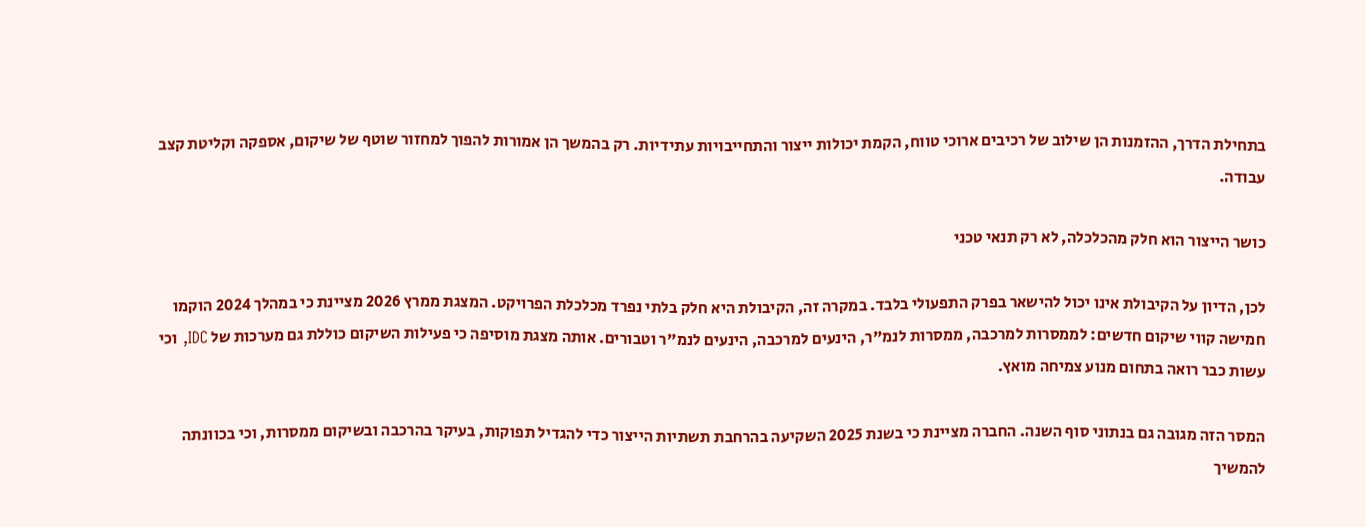בתחילת הדרך, ההזמנות הן שילוב של רכיבים ארוכי טווח, הקמת יכולות ייצור והתחייבויות עתידיות. רק בהמשך הן אמורות להפוך למחזור שוטף של שיקום, אספקה וקליטת קצב עבודה.

כושר הייצור הוא חלק מהכלכלה, לא רק תנאי טכני

לכן, הדיון על הקיבולת אינו יכול להישאר בפרק התפעולי בלבד. במקרה זה, הקיבולת היא חלק בלתי נפרד מכלכלת הפרויקט. המצגת ממרץ 2026 מציינת כי במהלך 2024 הוקמו חמישה קווי שיקום חדשים: לממסרות למרכבה, ממסרות לנמ"ר, הינעים למרכבה, הינעים לנמ"ר וטבורים. אותה מצגת מוסיפה כי פעילות השיקום כוללת גם מערכות של IDC, וכי עשות כבר רואה בתחום מנוע צמיחה מואץ.

המסר הזה מגובה גם בנתוני סוף השנה. החברה מציינת כי בשנת 2025 השקיעה בהרחבת תשתיות הייצור כדי להגדיל תפוקות, בעיקר בהרכבה ובשיקום ממסרות, וכי בכוונתה להמשיך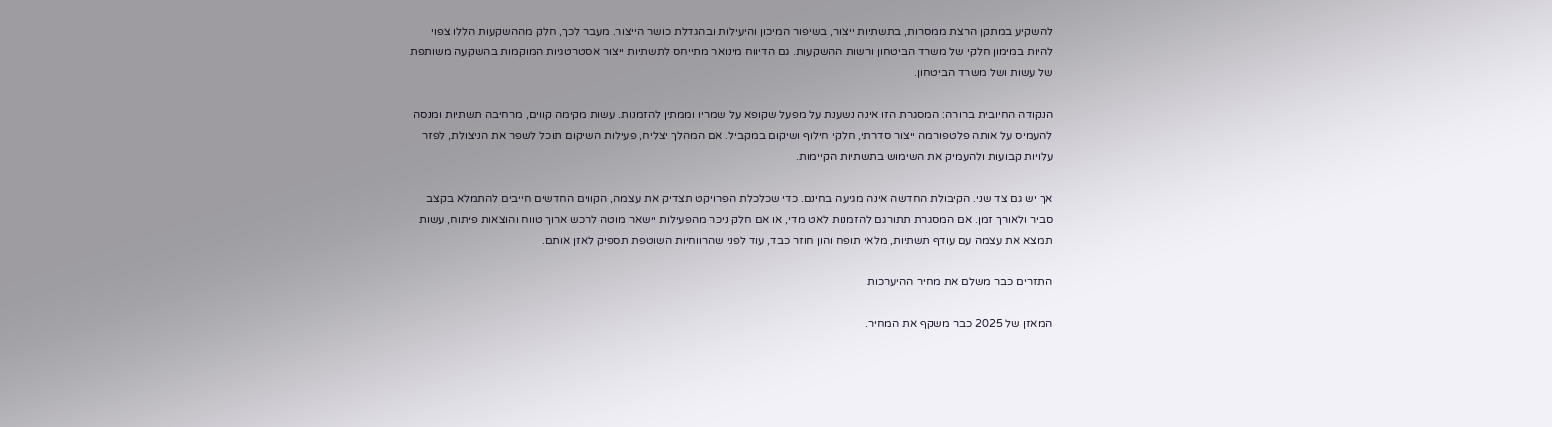להשקיע במתקן הרצת ממסרות, בתשתיות ייצור, בשיפור המיכון והיעילות ובהגדלת כושר הייצור. מעבר לכך, חלק מההשקעות הללו צפוי להיות במימון חלקי של משרד הביטחון ורשות ההשקעות. גם הדיווח מינואר מתייחס לתשתיות ייצור אסטרטגיות המוקמות בהשקעה משותפת של עשות ושל משרד הביטחון.

הנקודה החיובית ברורה: המסגרת הזו אינה נשענת על מפעל שקופא על שמריו וממתין להזמנות. עשות מקימה קווים, מרחיבה תשתיות ומנסה להעמיס על אותה פלטפורמה ייצור סדרתי, חלקי חילוף ושיקום במקביל. אם המהלך יצליח, פעילות השיקום תוכל לשפר את הניצולת, לפזר עלויות קבועות ולהעמיק את השימוש בתשתיות הקיימות.

אך יש גם צד שני. הקיבולת החדשה אינה מגיעה בחינם. כדי שכלכלת הפרויקט תצדיק את עצמה, הקווים החדשים חייבים להתמלא בקצב סביר ולאורך זמן. אם המסגרת תתורגם להזמנות לאט מדי, או אם חלק ניכר מהפעילות יישאר מוטה לרכש ארוך טווח והוצאות פיתוח, עשות תמצא את עצמה עם עודף תשתיות, מלאי תופח והון חוזר כבד, עוד לפני שהרווחיות השוטפת תספיק לאזן אותם.

התזרים כבר משלם את מחיר ההיערכות

המאזן של 2025 כבר משקף את המחיר.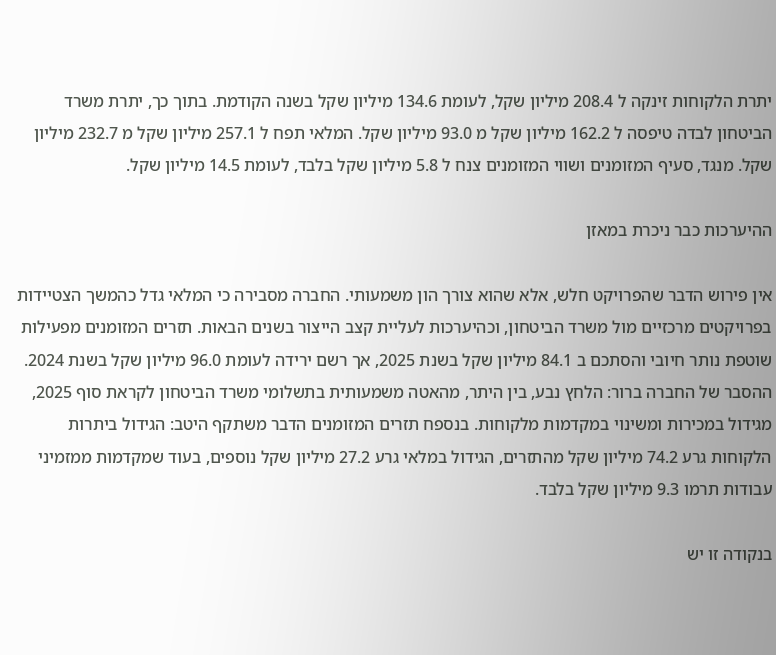יתרת הלקוחות זינקה ל 208.4 מיליון שקל, לעומת 134.6 מיליון שקל בשנה הקודמת. בתוך כך, יתרת משרד הביטחון לבדה טיפסה ל 162.2 מיליון שקל מ 93.0 מיליון שקל. המלאי תפח ל 257.1 מיליון שקל מ 232.7 מיליון שקל. מנגד, סעיף המזומנים ושווי המזומנים צנח ל 5.8 מיליון שקל בלבד, לעומת 14.5 מיליון שקל.

ההיערכות כבר ניכרת במאזן

אין פירוש הדבר שהפרויקט חלש, אלא שהוא צורך הון משמעותי. החברה מסבירה כי המלאי גדל כהמשך הצטיידות בפרויקטים מרכזיים מול משרד הביטחון, וכהיערכות לעליית קצב הייצור בשנים הבאות. תזרים המזומנים מפעילות שוטפת נותר חיובי והסתכם ב 84.1 מיליון שקל בשנת 2025, אך רשם ירידה לעומת 96.0 מיליון שקל בשנת 2024. ההסבר של החברה ברור: הלחץ נבע, בין היתר, מהאטה משמעותית בתשלומי משרד הביטחון לקראת סוף 2025, מגידול במכירות ומשינוי במקדמות מלקוחות. בנספח תזרים המזומנים הדבר משתקף היטב: הגידול ביתרות הלקוחות גרע 74.2 מיליון שקל מהתזרים, הגידול במלאי גרע 27.2 מיליון שקל נוספים, בעוד שמקדמות ממזמיני עבודות תרמו 9.3 מיליון שקל בלבד.

בנקודה זו יש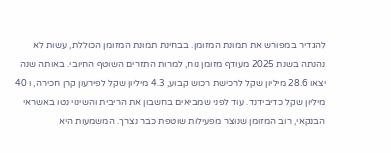להגדיר במפורש את תמונת המזומן. בבחינת תמונת המזומן הכוללת, עשות לא נהנתה בשנת 2025 מעודף מזומן נוח, למרות התזרים השוטף החיובי. באותה שנה יצאו 28.6 מיליון שקל לרכישת רכוש קבוע, 4.3 מיליון שקל לפירעון קרן חכירה, ו 40 מיליון שקל כדיבידנד. עוד לפני שמביאים בחשבון את הריבית והשינוי נטו באשראי הבנקאי, רוב המזומן שנוצר מפעילות שוטפת כבר נצרך. המשמעות היא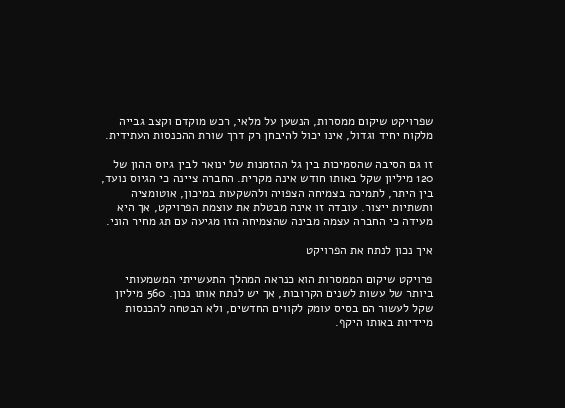שפרויקט שיקום ממסרות, הנשען על מלאי, רכש מוקדם וקצב גבייה מלקוח יחיד וגדול, אינו יכול להיבחן רק דרך שורת ההכנסות העתידית.

זו גם הסיבה שהסמיכות בין גל ההזמנות של ינואר לבין גיוס ההון של 120 מיליון שקל באותו חודש אינה מקרית. החברה ציינה כי הגיוס נועד, בין היתר, לתמיכה בצמיחה הצפויה ולהשקעות במיכון, אוטומציה ותשתיות ייצור. עובדה זו אינה מבטלת את עוצמת הפרויקט, אך היא מעידה כי החברה עצמה מבינה שהצמיחה הזו מגיעה עם תג מחיר הוני.

איך נכון לנתח את הפרויקט

פרויקט שיקום הממסרות הוא כנראה המהלך התעשייתי המשמעותי ביותר של עשות לשנים הקרובות, אך יש לנתח אותו נכון. 560 מיליון שקל לעשור הם בסיס עומק לקווים החדשים, ולא הבטחה להכנסות מיידיות באותו היקף.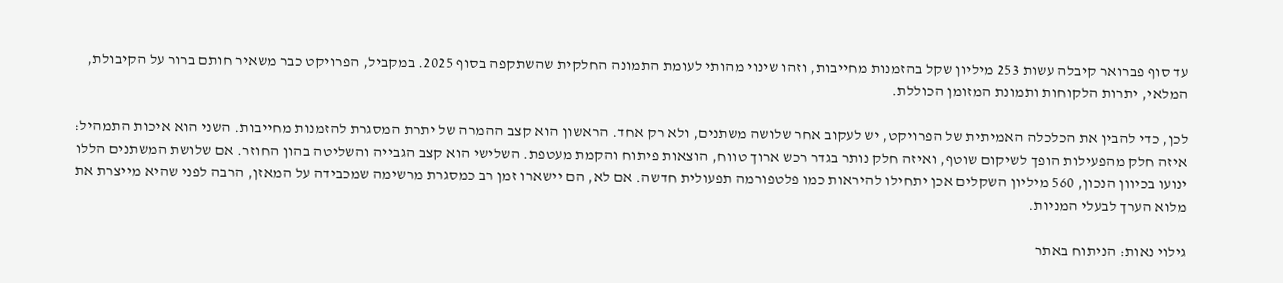עד סוף פברואר קיבלה עשות 253 מיליון שקל בהזמנות מחייבות, וזהו שינוי מהותי לעומת התמונה החלקית שהשתקפה בסוף 2025. במקביל, הפרויקט כבר משאיר חותם ברור על הקיבולת, המלאי, יתרות הלקוחות ותמונת המזומן הכוללת.

לכן, כדי להבין את הכלכלה האמיתית של הפרויקט, יש לעקוב אחר שלושה משתנים, ולא רק אחד. הראשון הוא קצב ההמרה של יתרת המסגרת להזמנות מחייבות. השני הוא איכות התמהיל: איזה חלק מהפעילות הופך לשיקום שוטף, ואיזה חלק נותר בגדר רכש ארוך טווח, הוצאות פיתוח והקמת מעטפת. השלישי הוא קצב הגבייה והשליטה בהון החוזר. אם שלושת המשתנים הללו ינועו בכיוון הנכון, 560 מיליון השקלים אכן יתחילו להיראות כמו פלטפורמה תפעולית חדשה. אם לא, הם יישארו זמן רב כמסגרת מרשימה שמכבידה על המאזן, הרבה לפני שהיא מייצרת את מלוא הערך לבעלי המניות.

גילוי נאות: הניתוח באתר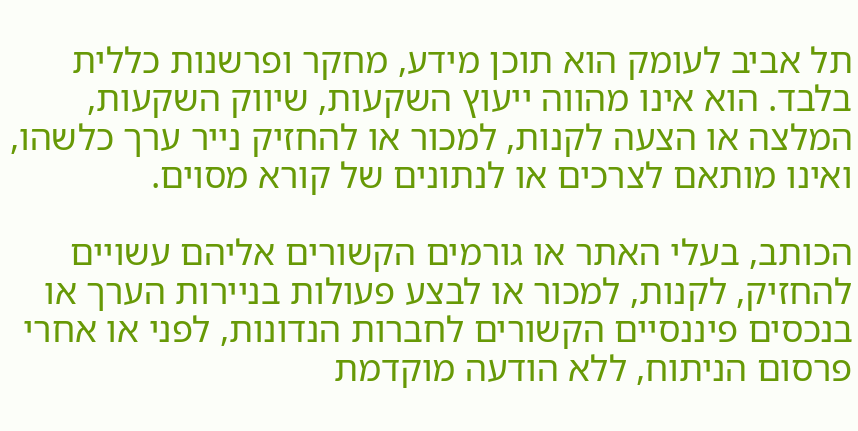תל אביב לעומק הוא תוכן מידע, מחקר ופרשנות כללית בלבד. הוא אינו מהווה ייעוץ השקעות, שיווק השקעות, המלצה או הצעה לקנות, למכור או להחזיק נייר ערך כלשהו, ואינו מותאם לצרכים או לנתונים של קורא מסוים.

הכותב, בעלי האתר או גורמים הקשורים אליהם עשויים להחזיק, לקנות, למכור או לבצע פעולות בניירות הערך או בנכסים פיננסיים הקשורים לחברות הנדונות, לפני או אחרי פרסום הניתוח, ללא הודעה מוקדמת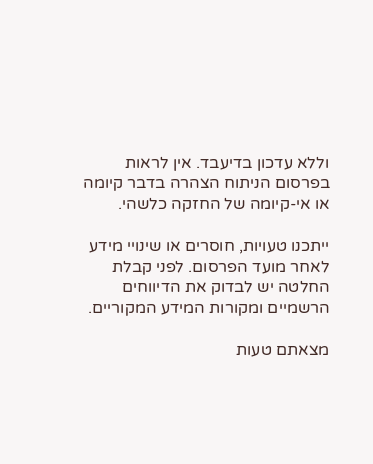וללא עדכון בדיעבד. אין לראות בפרסום הניתוח הצהרה בדבר קיומה או אי-קיומה של החזקה כלשהי.

ייתכנו טעויות, חוסרים או שינויי מידע לאחר מועד הפרסום. לפני קבלת החלטה יש לבדוק את הדיווחים הרשמיים ומקורות המידע המקוריים.

מצאתם טעות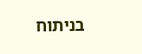בניתוח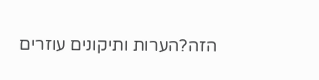הזה?הערות ותיקונים עוזרים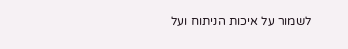לשמור על איכות הניתוח ועל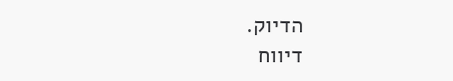הדיוק.
דיווח